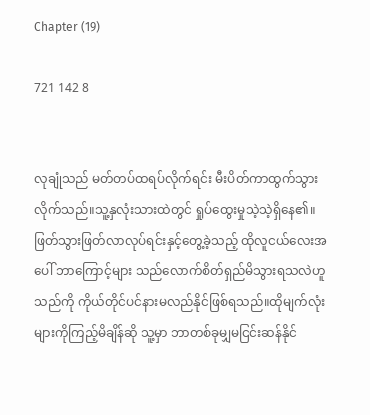Chapter (19)

721 142 8


လုချုံသည် မတ်တပ်ထရပ်လိုက်ရင်း မီးပိတ်ကာထွက်သွားလိုက်သည်။သူ့နှလုံးသားထဲတွင် ရှုပ်ထွေးမှုသဲ့သဲ့ရှိနေ၏။ဖြတ်သွားဖြတ်လာလုပ်ရင်းနှင့်တွေ့ခဲ့သည့် ထိုလူငယ်လေးအပေါ် ဘာကြောင့်များ သည်လောက်စိတ်ရှည်မိသွားရသလဲဟူသည်ကို ကိုယ်တိုင်ပင်နားမလည်နိုင်ဖြစ်ရသည်။ထိုမျက်လုံးများကိုကြည့်မိချိန်ဆို သူ့မှာ ဘာတစ်ခုမျှမငြင်းဆန်နိုင်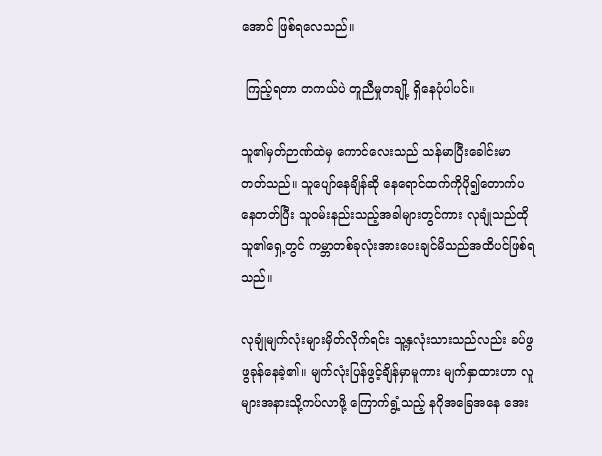အောင် ဖြစ်ရလေသည်။

 ကြည့်ရတာ တကယ်ပဲ တူညီမှုတချို့ ရှိနေပုံပါပင်။

သူ၏မှတ်ဉာဏ်ထဲမှ ကောင်လေးသည် သန်မာပြီးခေါင်းမာတတ်သည်။ သူပျော်နေချိန်ဆို နေရောင်ထက်ကိုပို၍တောက်ပနေတတ်ပြီး သူဝမ်းနည်းသည့်အခါများတွင်ကား လုချုံသည်ထိုသူ၏ရှေ့တွင် ကမ္ဘာတစ်ခုလုံးအားပေးချင်မိသည်အထိပင်ဖြစ်ရသည်။

လုချုံမျက်လုံးများမှိတ်လိုက်ရင်း သူ့နှလုံးသားသည်လည်း ခပ်ဖွဖွခုန်နေခဲ့၏။ မျက်လုံးပြန်ဖွင့်ချိန်မှာမူကား မျက်နှာထားဟာ လူများအနားသို့ကပ်လာဖို့ ကြောက်ရွံ့သည့် နဂိုအခြေအနေ အေး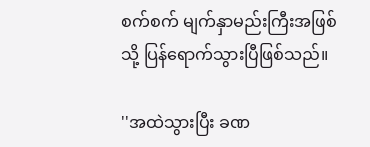စက်စက် မျက်နှာမည်းကြီးအဖြစ်သို့ ပြန်ရောက်သွားပြီဖြစ်သည်။

''အထဲသွားပြီး ခဏ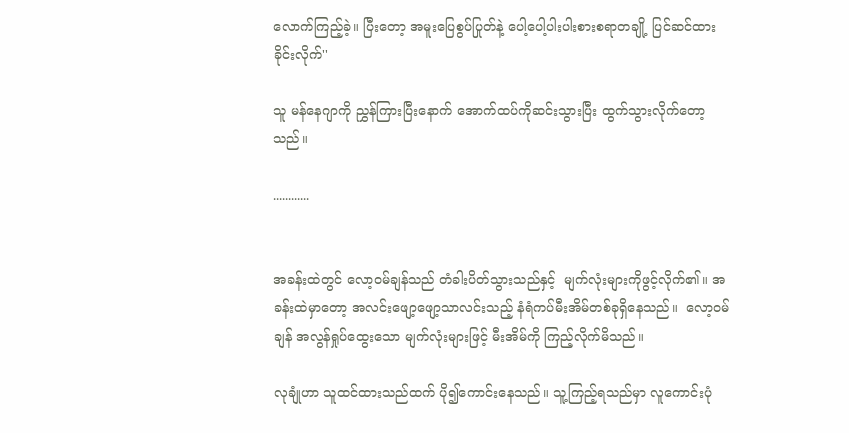လောက်ကြည့်ခဲ့။ ပြီးတော့ အမူးပြေစွပ်ပြုတ်နဲ့ ပေါ့ပေါ့ပါးပါးစားစရာတချို့ ပြင်ဆင်ထားခိုင်းလိုက်''

သူ မန်နေဂျာကို ညွှန်ကြားပြီးနောက် အောက်ထပ်ကိုဆင်းသွားပြီး ထွက်သွားလိုက်တော့သည်။

............


အခန်းထဲတွင် လော့ဝမ်ချန်သည် တံခါးပိတ်သွားသည်နှင့်  မျက်လုံးများကိုဖွင့်လိုက်၏။ အခန်းထဲမှာတော့ အလင်းဖျော့ဖျော့သာလင်းသည့် နံရံကပ်မီးအိမ်တစ်ခုရှိနေသည်။  လော့၀မ်ချန် အလွန်ရှုပ်ထွေးသော မျက်လုံးများဖြင့် မီးအိမ်ကို ကြည့်လိုက်မိသည်။

လုချုံဟာ သူထင်ထားသည်ထက် ပို၍ကောင်းနေသည်။ သူ့ကြည့်ရသည်မှာ လူကောင်းပုံ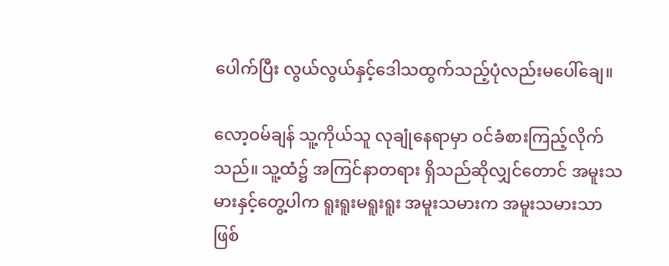ပေါက်ပြီး လွယ်လွယ်နှင့်ဒေါသထွက်သည့်ပုံလည်းမပေါ်ချေ။

လော့ဝမ်ချန် သူ့ကိုယ်သူ လုချုံနေရာမှာ ဝင်ခံစားကြည့်လိုက်သည်။ သူ့ထံ၌ အကြင်နာတရား ရှိသည်ဆိုလျှင်တောင် အမူးသမားနှင့်တွေ့ပါက ရူးရူးမရူးရူး အမူးသမားက အမူးသမားသာဖြစ်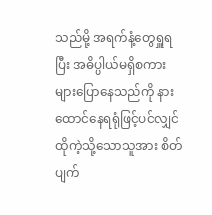သည်မို့ အရက်နံ့တွေရှူရပြီး အဓိပ္ပါယ်မရှိစကားများပြောနေသည်ကို နားထောင်နေရရုံဖြင့်ပင်လျှင် ထိုကဲ့သို့သောသူအား စိတ်ပျက်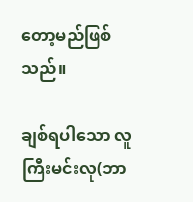တော့မည်ဖြစ်သည်။

ချစ်ရပါသော လူကြီးမင်းလု(ဘာ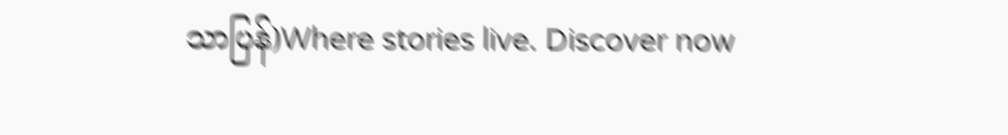သာပြန်)Where stories live. Discover now